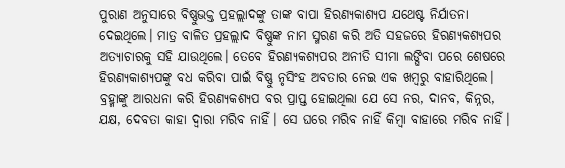ପୁରାଣ ଅନୁସାରେ ବିଷ୍ଣୁଭକ୍ତ ପ୍ରହଲ୍ଲାଦଙ୍କୁ ତାଙ୍କ ବାପା ହିରଣ୍ୟକାଶ୍ୟପ ଯଥେଷ୍ଟ ନିର୍ଯାତନା ଦେଇଥିଲେ। ମାତ୍ର ବାଳିତ ପ୍ରହଲ୍ଲାଦ ବିଷ୍ଣୁଙ୍କ ନାମ ସ୍ମରଣ କରି ଅତି ସହଜରେ ହିରଣ୍ୟକଶ୍ୟପର ଅତ୍ୟାଚାରକୁ ସହି ଯାଉଥିଲେ। ତେବେ ହିରଣ୍ୟକଶ୍ୟପର ଅନୀତି ସୀମା ଲଙ୍ଘିବା ପରେ ଶେଷରେ ହିରଣ୍ୟକାଶ୍ୟପଙ୍କୁ ବଧ କରିବା ପାଇଁ ବିଷ୍ଣୁ ନୃସିଂହ ଅବତାର ନେଇ ଏକ ଖମ୍ବରୁ ବାହାରିଥିଲେ। ବ୍ରହ୍ମାଙ୍କୁ ଆରଧନା କରି ହିରଣ୍ୟକଶ୍ୟପ ବର ପ୍ରାପ୍ତ ହୋଇଥିଲା ଯେ ସେ ନର, ଦାନବ, କିନ୍ନର, ଯକ୍ଷ, ଦେବତା କାହା ଦ୍ୱାରା ମରିବ ନାହିଁ। ସେ ଘରେ ମରିବ ନାହିଁ କିମ୍ବା ବାହାରେ ମରିବ ନାହିଁ।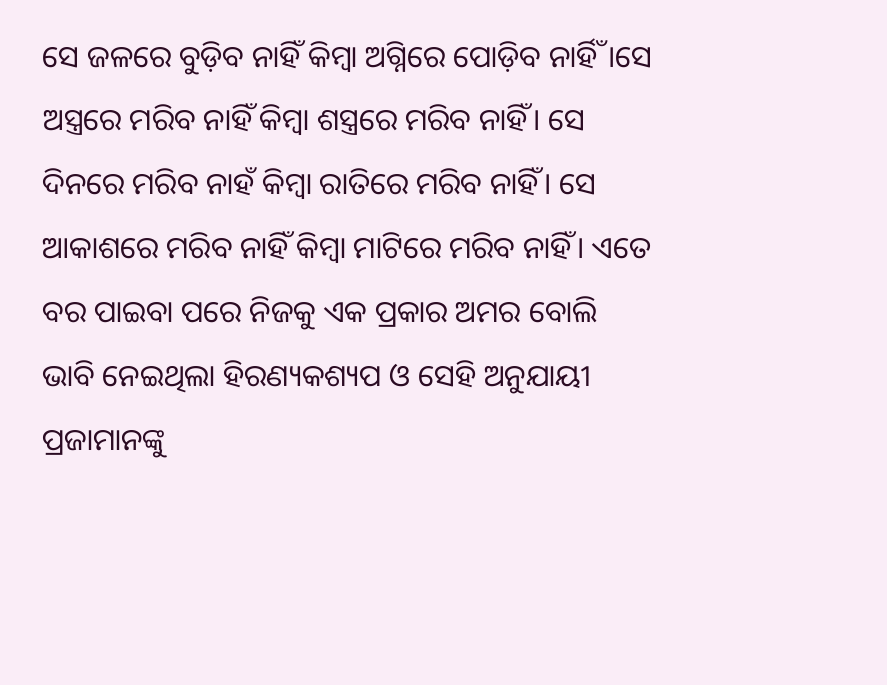ସେ ଜଳରେ ବୁଡ଼ିବ ନାହିଁ କିମ୍ବା ଅଗ୍ନିରେ ପୋଡ଼ିବ ନାର୍ହିଁ।ସେ ଅସ୍ତ୍ରରେ ମରିବ ନାହିଁ କିମ୍ବା ଶସ୍ତ୍ରରେ ମରିବ ନାହିଁ। ସେ ଦିନରେ ମରିବ ନାହଁ କିମ୍ବା ରାତିରେ ମରିବ ନାହିଁ। ସେ ଆକାଶରେ ମରିବ ନାହିଁ କିମ୍ବା ମାଟିରେ ମରିବ ନାହିଁ। ଏତେ ବର ପାଇବା ପରେ ନିଜକୁ ଏକ ପ୍ରକାର ଅମର ବୋଲି ଭାବି ନେଇଥିଲା ହିରଣ୍ୟକଶ୍ୟପ ଓ ସେହି ଅନୁଯାୟୀ ପ୍ରଜାମାନଙ୍କୁ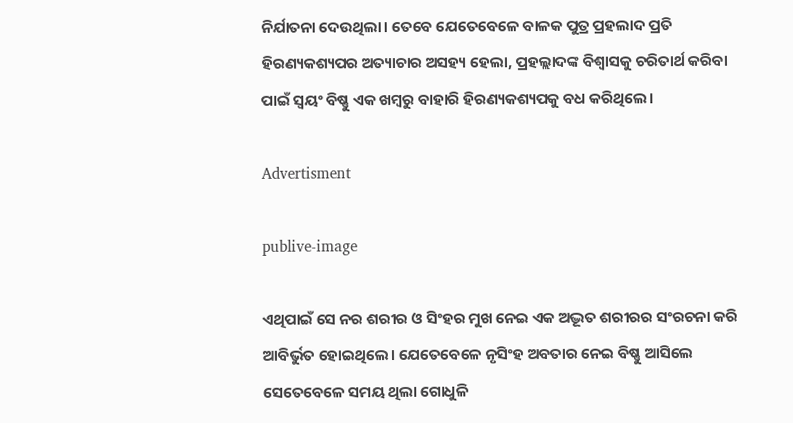ନିର୍ଯାତନା ଦେଉଥିଲା। ତେବେ ଯେତେବେଳେ ବାଳକ ପୁତ୍ର ପ୍ରହଲାଦ ପ୍ରତି ହିରଣ୍ୟକଶ୍ୟପର ଅତ୍ୟାଚାର ଅସହ୍ୟ ହେଲା, ପ୍ରହଲ୍ଲାଦଙ୍କ ବିଶ୍ୱାସକୁ ଚରିତାର୍ଥ କରିବା ପାଇଁ ସ୍ୱୟଂ ବିଷ୍ଣୁ ଏକ ଖମ୍ବରୁ ବାହାରି ହିରଣ୍ୟକଶ୍ୟପକୁ ବଧ କରିଥିଲେ।

Advertisment

publive-image

ଏଥିପାଇଁ ସେ ନର ଶରୀର ଓ ସିଂହର ମୁଖ ନେଇ ଏକ ଅଦ୍ଭୂତ ଶରୀରର ସଂରଚନା କରି ଆବିର୍ଭୁତ ହୋଇଥିଲେ। ଯେତେବେଳେ ନୃସିଂହ ଅବତାର ନେଇ ବିଷ୍ଣୁ ଆସିଲେ ସେତେବେଳେ ସମୟ ଥିଲା ଗୋଧୁଳି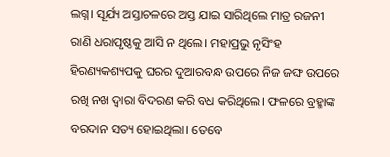ଲଗ୍ନ। ସୂର୍ଯ୍ୟ ଅସ୍ତାଚଳରେ ଅସ୍ତ ଯାଇ ସାରିଥିଲେ ମାତ୍ର ରଜନୀ ରାଣି ଧରାପୃଷ୍ଠକୁ ଆସି ନ ଥିଲେ। ମହାପ୍ରଭୁ ନୃସିଂହ ହିରଣ୍ୟକଶ୍ୟପକୁ ଘରର ଦୁଆରବନ୍ଧ ଉପରେ ନିଜ ଜଙ୍ଘ ଉପରେ ରଖି ନଖ ଦ୍ୱାରା ବିଦରଣ କରି ବଧ କରିଥିଲେ। ଫଳରେ ବ୍ରହ୍ମାଙ୍କ ବରଦାନ ସତ୍ୟ ହୋଇଥିଲା। ତେବେ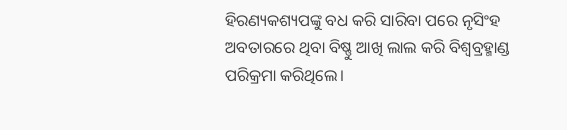ହିରଣ୍ୟକଶ୍ୟପଙ୍କୁ ବଧ କରି ସାରିବା ପରେ ନୃସିଂହ ଅବତାରରେ ଥିବା ବିଷ୍ଣୁ ଆଖି ଲାଲ କରି ବିଶ୍ୱବ୍ରହ୍ମାଣ୍ଡ ପରିକ୍ରମା କରିଥିଲେ।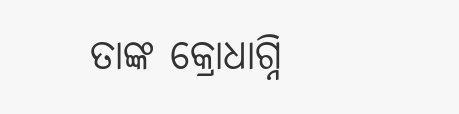ତାଙ୍କ କ୍ରୋଧାଗ୍ନି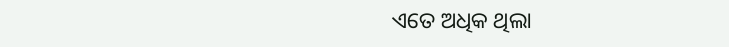ଏତେ ଅଧିକ ଥିଲା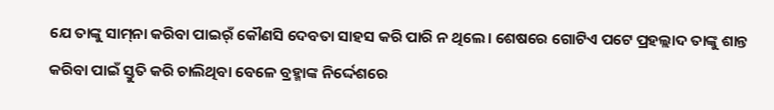ଯେ ତାଙ୍କୁ ସାମ୍‌ନା କରିବା ପାଇର୍ଁ କୌଣସି ଦେବତା ସାହସ କରି ପାରି ନ ଥିଲେ। ଶେଷରେ ଗୋଟିଏ ପଟେ ପ୍ରହଲ୍ଲାଦ ତାଙ୍କୁ ଶାନ୍ତ କରିବା ପାଇଁ ସ୍ତୁତି କରି ଚାଲିଥିବା ବେଳେ ବ୍ରହ୍ମାଙ୍କ ନିର୍ଦ୍ଦେଶରେ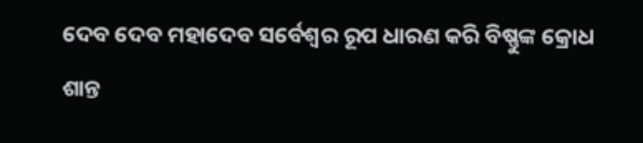ଦେବ ଦେବ ମହାଦେବ ସର୍ବେଶ୍ୱର ରୂପ ଧାରଣ କରି ବିଷ୍ଣୁଙ୍କ କ୍ରୋଧ ଶାନ୍ତ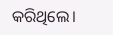କରିଥିଲେ।